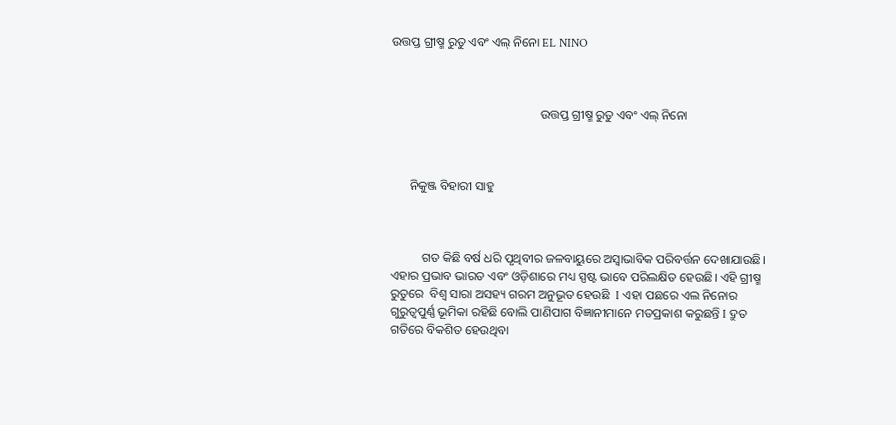ଉତ୍ତପ୍ତ ଗ୍ରୀଷ୍ମ ରୁତୁ ଏବଂ ଏଲ୍ ନିନୋ EL NINO



                                                ଉତ୍ତପ୍ତ ଗ୍ରୀଷ୍ମ ରୁତୁ ଏବଂ ଏଲ୍ ନିନୋ



      ନିକୁଞ୍ଜ ବିହାରୀ ସାହୁ



          ଗତ କିଛି ବର୍ଷ ଧରି ପୃଥିବୀର ଜଳବାୟୁରେ ଅସ୍ୱାଭାବିକ ପରିବର୍ତ୍ତନ ଦେଖାଯାଉଛି। ଏହାର ପ୍ରଭାବ ଭାରତ ଏବଂ ଓଡ଼ିଶାରେ ମଧ୍ୟ ସ୍ପଷ୍ଟ ଭାବେ ପରିଲକ୍ଷିତ ହେଉଛି। ଏହି ଗ୍ରୀଷ୍ମ ରୁତୁରେ  ବିଶ୍ୱ ସାରା ଅସହ୍ୟ ଗରମ ଅନୁଭୂତ ହେଉଛି  I ଏହା ପଛରେ ଏଲ ନିନୋର ଗୁରୁତ୍ୱପୁର୍ଣ୍ଣ ଭୂମିକା ରହିଛି ବୋଲି ପାଣିପାଗ ବିଜ୍ଞାନୀମାନେ ମତପ୍ରକାଶ କରୁଛନ୍ତି I ଦ୍ରୁତ ଗତିରେ ବିକଶିତ ହେଉଥିବା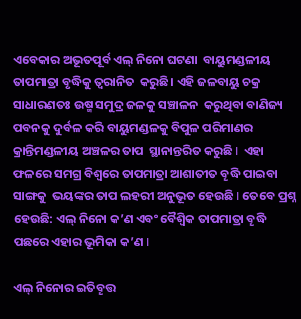ଏବେକାର ଅଭୂତପୂର୍ବ ଏଲ୍ ନିନୋ ଘଟଣା  ବାୟୁମଣ୍ଡଳୀୟ  ତାପମାତ୍ରା ବୃଦ୍ଧିକୁ ତ୍ୱରାନିତ  କରୁଛି। ଏହି ଜଳବାୟୁ ଚକ୍ର  ସାଧାରଣତଃ ଉଷ୍ମ ସମୁଦ୍ର ଜଳକୁ ସଞ୍ଚାଳନ  କରୁଥିବା ବାଣିଜ୍ୟ ପବନକୁ ଦୁର୍ବଳ କରି ବାୟୁମଣ୍ଡଳକୁ ବିପୁଳ ପରିମାଣର କ୍ରାନ୍ତିମଣ୍ଡଳୀୟ ଅଞ୍ଚଳର ତାପ  ସ୍ଥାନାନ୍ତରିତ କରୁଛି I  ଏହା ଫଳରେ ସମଗ୍ର ବିଶ୍ୱରେ ତାପମାତ୍ରା ଆଶାତୀତ ବୄଦ୍ଧି ପାଇବା ସାଙ୍ଗକୁ  ଭୟଙ୍କର ତାପ ଲହରୀ ଅନୁଭୂତ ହେଉଛି I ତେବେ ପ୍ରଶ୍ନ ହେଉଛି: ଏଲ୍ ନିନୋ କ’ଣ ଏବଂ ବୈଶ୍ୱିକ ତାପମାତ୍ରା ବୄଦ୍ଧି ପଛରେ ଏହାର ଭୂମିକା କ’ଣ I

ଏଲ୍ ନିନୋର ଇତିବୄତ୍ତ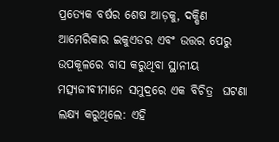ପ୍ରତ୍ୟେକ ବର୍ଷର ଶେଷ ଆଡ଼କୁ, ଦକ୍ଷିଣ ଆମେରିକାର ଇକୁଏଡର ଏବଂ ଉତ୍ତର ପେରୁ ଉପକୂଳରେ ବାସ କରୁଥିବା ସ୍ଥାନୀୟ ମତ୍ସ୍ୟଜୀବୀମାନେ ସମୁଦ୍ରରେ ଏକ ବିଚିତ୍ର  ଘଟଣା ଲକ୍ଷ୍ୟ କରୁଥିଲେ: ଏହି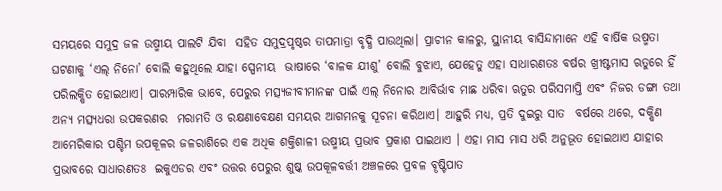ସମୟରେ ସମୁଦ୍ର ଜଳ ଉଷ୍ମୀୟ ପାଲଟି ଯିବା  ସହିତ ସମୁଦ୍ରପୃଷ୍ଠର ତାପମାତ୍ରା ବୃଦ୍ଧି ପାଉଥିଲା। ପ୍ରାଚୀନ କାଳରୁ, ସ୍ଥାନୀୟ ବାସିନ୍ଦାମାନେ ଏହି ବାର୍ଷିକ ଉଷ୍ମତା ଘଟଣାକୁ ‘ଏଲ୍ ନିନୋ’ ବୋଲି କହୁଥିଲେ ଯାହା ସ୍ପେନୀୟ  ଭାଷାରେ ‘ବାଳକ ଯୀଶୁ’ ବୋଲି ବୁଝାଏ, ଯେହେତୁ ଏହା ସାଧାରଣତଃ ବର୍ଷର ଖ୍ରୀଷ୍ଟମାସ ଋତୁରେ ହିଁ ପରିଲକ୍ଷିତ ହୋଇଥାଏ। ପାରମ୍ପାରିକ ଭାବେ, ପେରୁର ମତ୍ସ୍ୟଜୀବୀମାନଙ୍କ ପାଇଁ ଏଲ୍ ନିନୋର ଆବିର୍ଭାବ ମାଛ ଧରିବା ଋତୁର ପରିସମାପ୍ତି ଏବଂ ନିଜର ଡଙ୍ଗା ତଥା ଅନ୍ୟ ମତ୍ସ୍ୟଧରା ଉପକରଣର  ମରାମତି ଓ ରକ୍ଷଣାବେକ୍ଷଣ ସମୟର ଆଗମନକୁ ସୂଚନା କରିଥାଏ। ଆହୁରି ମଧ୍ୟ, ପ୍ରତି ଦୁଇରୁ ସାତ  ବର୍ଷରେ ଥରେ, ଦକ୍ଷିଣ ଆମେରିକାର ପଶ୍ଚିମ ଉପକୂଳର ଜଳରାଶିରେ ଏକ ଅଧିକ ଶକ୍ତିଶାଳୀ ଉଷ୍ମୀୟ ପ୍ରଭାବ ପ୍ରକାଶ ପାଇଥାଏ । ଏହା ମାସ ମାସ ଧରି ଅନୁଭୂତ ହୋଇଥାଏ ଯାହାର ପ୍ରଭାବରେ ସାଧାରଣତଃ  ଇକୁଏଡର ଏବଂ ଉତ୍ତର ପେରୁର ଶୁଷ୍କ ଉପକୂଳବର୍ତ୍ତୀ ଅଞ୍ଚଳରେ ପ୍ରବଳ ବୄଷ୍ଟିପାତ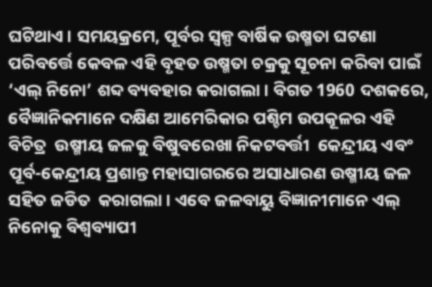ଘଟିଥାଏ। ସମୟକ୍ରମେ, ପୂର୍ବର ସ୍ୱଳ୍ପ ବାର୍ଷିକ ଉଷ୍ମତା ଘଟଣା ପରିବର୍ତ୍ତେ କେବଳ ଏହି ବୃହତ ଉଷ୍ମତା ଚକ୍ରକୁ ସୂଚନା କରିବା ପାଇଁ  ‘ଏଲ୍ ନିନୋ’ ଶବ୍ଦ ବ୍ୟବହାର କରାଗଲା। ବିଗତ 1960 ଦଶକରେ, ବୈଜ୍ଞାନିକମାନେ ଦକ୍ଷିଣ ଆମେରିକାର ପଶ୍ଚିମ ଉପକୂଳର ଏହି ବିଚିତ୍ର  ଉଷ୍ମୀୟ ଜଳକୁ ବିଷୁବରେଖା ନିକଟବର୍ତ୍ତୀ  କେନ୍ଦ୍ରୀୟ ଏବଂ ପୂର୍ବ-କେନ୍ଦ୍ରୀୟ ପ୍ରଶାନ୍ତ ମହାସାଗରରେ ଅସାଧାରଣ ଉଷ୍ମୀୟ ଜଳ ସହିତ ଜଡିତ  କରାଗଲା । ଏବେ ଜଳବାୟୁ ବିଜ୍ଞାନୀମାନେ ଏଲ୍ ନିନୋକୁ ବିଶ୍ୱବ୍ୟାପୀ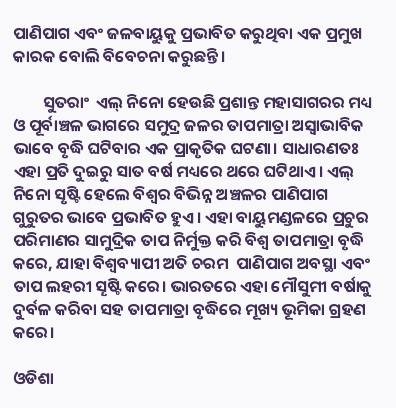ପାଣିପାଗ ଏବଂ ଜଳବାୟୁକୁ ପ୍ରଭାବିତ କରୁଥିବା ଏକ ପ୍ରମୁଖ କାରକ ବୋଲି ବିବେଚନା କରୁଛନ୍ତି।

        ସୁତରାଂ  ଏଲ୍ ନିନୋ ହେଉଛି ପ୍ରଶାନ୍ତ ମହାସାଗରର ମଧ୍ୟ ଓ ପୂର୍ବାଞ୍ଚଳ ଭାଗରେ ସମୁଦ୍ର ଜଳର ତାପମାତ୍ରା ଅସ୍ୱାଭାବିକ ଭାବେ ବୃଦ୍ଧି ଘଟିବାର ଏକ ପ୍ରାକୃତିକ ଘଟଣା। ସାଧାରଣତଃ ଏହା ପ୍ରତି ଦୁଇରୁ ସାତ ବର୍ଷ ମଧ୍ୟରେ ଥରେ ଘଟିଥାଏ। ଏଲ୍ ନିନୋ ସୃଷ୍ଟି ହେଲେ ବିଶ୍ୱର ବିଭିନ୍ନ ଅଞ୍ଚଳର ପାଣିପାଗ ଗୁରୁତର ଭାବେ ପ୍ରଭାବିତ ହୁଏ। ଏହା ବାୟୁମଣ୍ଡଳରେ ପ୍ରଚୁର ପରିମାଣର ସାମୁଦ୍ରିକ ତାପ ନିର୍ମୁକ୍ତ କରି ବିଶ୍ୱ ତାପମାତ୍ରା ବୃଦ୍ଧି କରେ, ଯାହା ବିଶ୍ୱବ୍ୟାପୀ ଅତି ଚରମ  ପାଣିପାଗ ଅବସ୍ଥା ଏବଂ ତାପ ଲହରୀ ସୄଷ୍ଟି କରେ। ଭାରତରେ ଏହା ମୌସୁମୀ ବର୍ଷାକୁ ଦୁର୍ବଳ କରିବା ସହ ତାପମାତ୍ରା ବୃଦ୍ଧିରେ ମୂଖ୍ୟ ଭୂମିକା ଗ୍ରହଣ କରେ।

ଓଡିଶା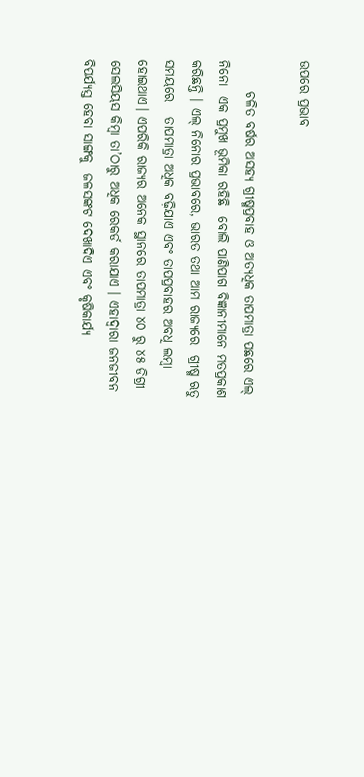ଉପରେ ପ୍ରଭାବ

      ଚଳିତ ବର୍ଷର ଅସହ୍ୟ ଗ୍ରୀଷ୍ମପ୍ରବାହ ଓ ଅତ୍ୟଧିକ ତାପମାତ୍ରା ପଛରେ ଏଲ୍ ନିନୋ  ଏକ ପ୍ରମୁଖ ଭୂମିକା ରହିଛି  ବୋଲି ପାଣିପାଗ ବିଜ୍ଞାନୀମାନେ ମତପ୍ରକାଶ କରିଛନ୍ତି । ଏଲ୍ ନିନୋର ପ୍ରଭାବରେ, ଭାରତ ତଥା ଆମ ରାଜ୍ୟରେ  ଗ୍ରୀଷ୍ମ ଋତୁ ସମୟରେ   ତାପମାତ୍ରା ଅଧିକ ବଢ଼ିଯାଏ ଏବଂ ତାପପ୍ରବାହର ଅବଧି ଲମ୍ବା ହୋଇଥାଏ। ଏପରିକି ରାଜ୍ୟର ଅନେକ ସ୍ଥାନରେ ତାପମାତ୍ରା ୪୦ ରୁ ୪୫ ଡିଗ୍ରୀ ସେଲସିୟସ କିମ୍ବା ତା’ଠାରୁ ଅଧିକ ରେକର୍ଡ କରାଯାଏ । ଏହାଦ୍ୱାରା ଜନଜୀବନ ବିପର୍ଯ୍ୟସ୍ତ ହେବା ସାଙ୍ଗକୁ  ଜଳସଙ୍କଟ ଦେଖାଦିଏ ଏବଂ କୃଷିକାର୍ଯ୍ୟ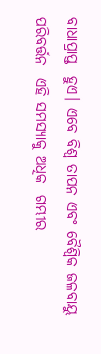ବାଧାପ୍ରାପ୍ତ  ହୁଏ। ଏବେ ବିଶ୍ୱ ତାପନ ଏବଂ ବୈଶ୍ୱିକ ଜଳବାୟୁ ପରିବର୍ତ୍ତନ  ଏହି ସମସ୍ୟାକୁ ଅଧିକ  ଗମ୍ଭୀର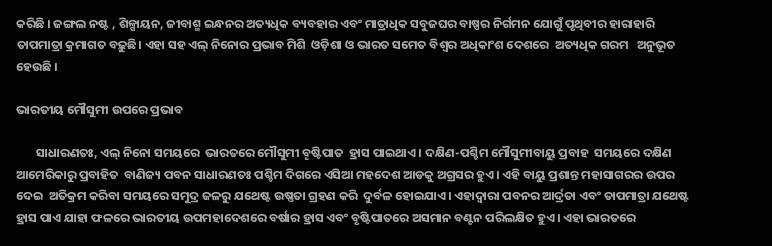କରିଛି । ଜଙ୍ଗଲ ନଷ୍ଟ , ଶିଳ୍ପାୟନ, ଜୀବାଶ୍ମ ଇନ୍ଧନର ଅତ୍ୟଧିକ ବ୍ୟବହାର ଏବଂ ମାତ୍ରାଧିକ ସବୁଜଘର ବାଷ୍ପର ନିର୍ଗମନ ଯୋଗୁଁ ପୃଥିବୀର ହାରାହାରି ତାପମାତ୍ରା କ୍ରମାଗତ ବଢ଼ୁଛି। ଏହା ସହ ଏଲ୍ ନିନୋର ପ୍ରଭାବ ମିଶି  ଓଡ଼ିଶା ଓ ଭାରତ ସମେତ ବିଶ୍ୱର ଅଧିକାଂଶ ଦେଶରେ  ଅତ୍ୟଧିକ ଗରମ   ଅନୁଭୂତ ହେଉଛି ।

ଭାରତୀୟ ମୌସୁମୀ ଉପରେ ପ୍ରଭାବ

       ସାଧାରଣତଃ, ଏଲ୍ ନିନୋ ସମୟରେ  ଭାରତରେ ମୌସୁମୀ ବୄଷ୍ଟିପାତ  ହ୍ରାସ ପାଇଥାଏ । ଦକ୍ଷିଣ-ପଶ୍ଚିମ ମୌସୁମୀବାୟୁ ପ୍ରବାହ  ସମୟରେ ଦକ୍ଷିଣ ଆମେରିକାରୁ ପ୍ରବାହିତ  ବାଣିଜ୍ୟ ପବନ ସାଧାରଣତଃ ପଶ୍ଚିମ ଦିଗରେ ଏସିଆ ମହଦେଶ ଆଡକୁ ଅଗ୍ରସର ହୁଏ। ଏହି ବାୟୁ ପ୍ରଶାନ୍ତ ମହାସାଗରର ଉପର ଦେଇ  ଅତିକ୍ରମ କରିବା ସମୟରେ ସମୁଦ୍ର ଜଳରୁ ଯଥେଷ୍ଟ ଉଷ୍ଣତା ଗ୍ରହଣ କରି  ଦୁର୍ବଳ ହୋଇଯାଏ। ଏହାଦ୍ୱାରା ପବନର ଆର୍ଦ୍ରତା ଏବଂ ତାପମାତ୍ରା ଯଥେଷ୍ଟ  ହ୍ରାସ ପାଏ ଯାହା ଫଳରେ ଭାରତୀୟ ଉପମହାଦେଶରେ ବର୍ଷାର ହ୍ରାସ ଏବଂ ବୃଷ୍ଟିପାତରେ ଅସମାନ ବଣ୍ଟନ ପରିଲକ୍ଷିତ ହୁଏ। ଏହା ଭାରତରେ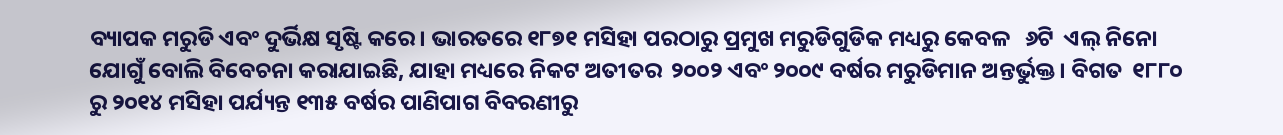ବ୍ୟାପକ ମରୁଡି ଏବଂ ଦୁର୍ଭିକ୍ଷ ସୃଷ୍ଟି କରେ। ଭାରତରେ ୧୮୭୧ ମସିହା ପରଠାରୁ ପ୍ରମୁଖ ମରୁଡିଗୁଡିକ ମଧ୍ୟରୁ କେବଳ   ୬ଟି  ଏଲ୍ ନିନୋ ଯୋଗୁଁ ବୋଲି ବିବେଚନା କରାଯାଇଛି, ଯାହା ମଧ୍ୟରେ ନିକଟ ଅତୀତର  ୨୦୦୨ ଏବଂ ୨୦୦୯ ବର୍ଷର ମରୁଡିମାନ ଅନ୍ତର୍ଭୁକ୍ତ। ବିଗତ  ୧୮୮୦ ରୁ ୨୦୧୪ ମସିହା ପର୍ଯ୍ୟନ୍ତ ୧୩୫ ବର୍ଷର ପାଣିପାଗ ବିବରଣୀରୁ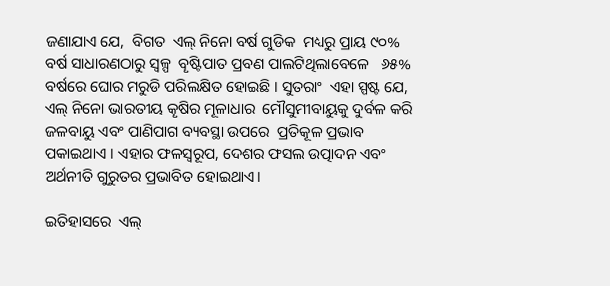ଜଣାଯାଏ ଯେ,  ବିଗତ  ଏଲ୍ ନିନୋ ବର୍ଷ ଗୁଡିକ  ମଧ୍ୟରୁ ପ୍ରାୟ ୯୦% ବର୍ଷ ସାଧାରଣଠାରୁ ସ୍ୱଳ୍ପ  ବୄଷ୍ଟିପାତ ପ୍ରବଣ ପାଲଟିଥିଲାବେଳେ   ୬୫% ବର୍ଷରେ ଘୋର ମରୁଡି ପରିଲକ୍ଷିତ ହୋଇଛି । ସୁତରାଂ  ଏହା ସ୍ପଷ୍ଟ ଯେ, ଏଲ୍ ନିନୋ ଭାରତୀୟ କୄଷିର ମୂଳାଧାର  ମୌସୁମୀବାୟୁକୁ ଦୁର୍ବଳ କରି ଜଳବାୟୁ ଏବଂ ପାଣିପାଗ ବ୍ୟବସ୍ଥା ଉପରେ  ପ୍ରତିକୂଳ ପ୍ରଭାବ ପକାଇଥାଏ । ଏହାର ଫଳସ୍ୱରୂପ, ଦେଶର ଫସଲ ଉତ୍ପାଦନ ଏବଂ ଅର୍ଥନୀତି ଗୁରୁତର ପ୍ରଭାବିତ ହୋଇଥାଏ।

ଇତିହାସରେ  ଏଲ୍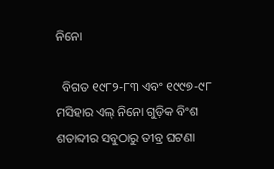ନିନୋ

  ବିଗତ ୧୯୮୨-୮୩ ଏବଂ ୧୯୯୭-୯୮ ମସିହାର ଏଲ୍ ନିନୋ ଗୁଡ଼ିକ ବିଂଶ ଶତାବ୍ଦୀର ସବୁଠାରୁ ତୀବ୍ର ଘଟଣା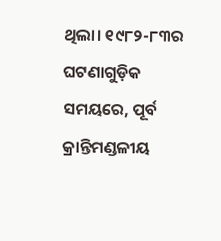ଥିଲା। ୧୯୮୨-୮୩ର ଘଟଣାଗୁଡ଼ିକ ସମୟରେ, ପୂର୍ବ କ୍ରାନ୍ତିମଣ୍ଡଳୀୟ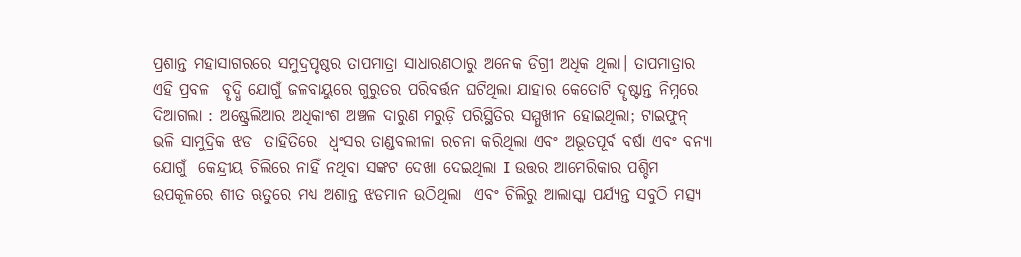ପ୍ରଶାନ୍ତ ମହାସାଗରରେ ସମୁଦ୍ରପୃଷ୍ଠର ତାପମାତ୍ରା ସାଧାରଣଠାରୁ ଅନେକ ଡିଗ୍ରୀ ଅଧିକ ଥିଲା। ତାପମାତ୍ରାର ଏହି ପ୍ରବଳ  ବୄଦ୍ଧି ଯୋଗୁଁ ଜଳବାୟୁରେ ଗୁରୁତର ପରିବର୍ତ୍ତନ ଘଟିଥିଲା ଯାହାର କେତୋଟି ଦୄଷ୍ଟାନ୍ତ ନିମ୍ନରେ ଦିଆଗଲା : ଅଷ୍ଟ୍ରେଲିଆର ଅଧିକାଂଶ ଅଞ୍ଚଳ ଦାରୁଣ ମରୁଡ଼ି ପରିସ୍ଥିତିର ସମ୍ମୁଖୀନ ହୋଇଥିଲା; ଟାଇଫୁନ୍ ଭଳି ସାମୁଦ୍ରିକ ଝଡ  ତାହିତିରେ  ଧ୍ୱଂସର ତାଣ୍ଡବଲୀଳା ରଚନା କରିଥିଲା ଏବଂ ଅଭୂତପୂର୍ବ ବର୍ଷା ଏବଂ ବନ୍ୟା ଯୋଗୁଁ  କେନ୍ଦ୍ରୀୟ ଚିଲିରେ ନାହିଁ ନଥିବା ସଙ୍କଟ ଦେଖା ଦେଇଥିଲା I ଉତ୍ତର ଆମେରିକାର ପଶ୍ଚିମ ଉପକୂଳରେ ଶୀତ ଋତୁରେ ମଧ୍ୟ ଅଶାନ୍ତ ଝଡମାନ ଉଠିଥିଲା  ଏବଂ ଚିଲିରୁ ଆଲାସ୍କା ପର୍ଯ୍ୟନ୍ତ ସବୁଠି ମତ୍ସ୍ୟ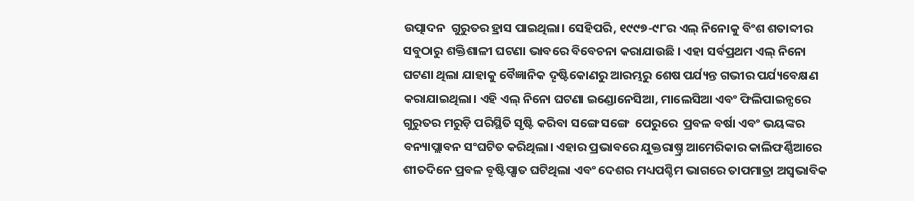ଉତ୍ପାଦନ  ଗୁରୁତର ହ୍ରାସ ପାଇଥିଲା। ସେହିପରି, ୧୯୯୭-୯୮ର ଏଲ୍ ନିନୋକୁ ବିଂଶ ଶତାବ୍ଦୀର ସବୁଠାରୁ ଶକ୍ତିଶାଳୀ ଘଟଣା ଭାବରେ ବିବେଚନା କରାଯାଉଛି । ଏହା ସର୍ବପ୍ରଥମ ଏଲ୍ ନିନୋ ଘଟଣା ଥିଲା ଯାହାକୁ ବୈଜ୍ଞାନିକ ଦୄଷ୍ଟିକୋଣରୁ ଆରମ୍ଭରୁ ଶେଷ ପର୍ଯ୍ୟନ୍ତ ଗଭୀର ପର୍ଯ୍ୟବେକ୍ଷଣ  କରାଯାଇଥିଲା। ଏହି ଏଲ୍ ନିନୋ ଘଟଣା ଇଣ୍ଡୋନେସିଆ, ମାଲେସିଆ ଏବଂ ଫିଲିପାଇନ୍ସରେ ଗୁରୁତର ମରୁଡ଼ି ପରିସ୍ଥିତି ସୃଷ୍ଟି କରିବା ସଙ୍ଗେ ସଙ୍ଗେ  ପେରୁରେ  ପ୍ରବଳ ବର୍ଷା ଏବଂ ଭୟଙ୍କର ବନ୍ୟାପ୍ଲାବନ ସଂଘଟିତ କରିଥିଲା। ଏହାର ପ୍ରଭାବରେ ଯୁକ୍ତରାଷ୍ତ୍ର ଆମେରିକାର କାଲିଫର୍ଣ୍ଣିଆରେ ଶୀତଦିନେ ପ୍ରବଳ ବୄଷ୍ଟିପ୍ଷାତ ଘଟିଥିଲା ଏବଂ ଦେଶର ମଧ୍ୟପଶ୍ଚିମ ଭାଗରେ ତାପମାତ୍ରା ଅସ୍ୱଭାବିକ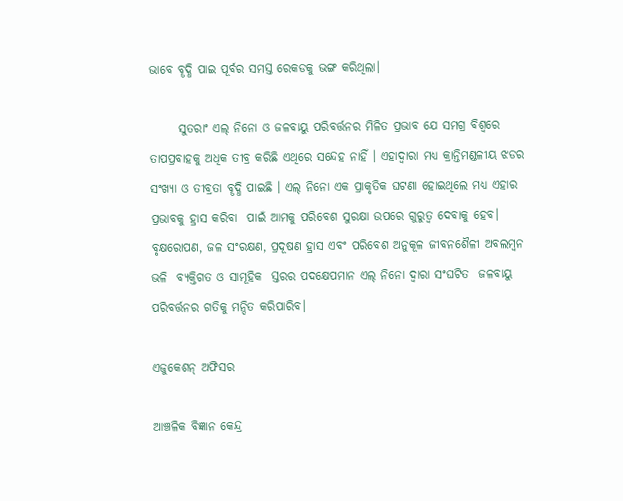ଭାବେ ବୄଦ୍ଧି ପାଇ ପୂର୍ବର ସମସ୍ତ ରେକଡକୁ ଭଙ୍ଗ କରିଥିଲା।

      ସୁତରାଂ ଏଲ୍ ନିନୋ ଓ ଜଳବାୟୁ ପରିବର୍ତ୍ତନର ମିଳିତ ପ୍ରଭାବ ଯେ ସମଗ୍ର ବିଶ୍ୱରେ ତାପପ୍ରବାହକୁ ଅଧିକ ତୀବ୍ର କରିଛି ଏଥିରେ ସନ୍ଦେହ ନାହିଁ । ଏହାଦ୍ୱାରା ମଧ୍ୟ କ୍ରାନ୍ତିମଣ୍ଡଳୀୟ ଝଡର ସଂଖ୍ୟା ଓ ତୀବ୍ରତା ବୄଦ୍ଧି ପାଇଛି । ଏଲ୍ ନିନୋ ଏକ ପ୍ରାକୃତିକ ଘଟଣା ହୋଇଥିଲେ ମଧ୍ୟ ଏହାର ପ୍ରଭାବକୁ ହ୍ରାସ କରିବା  ପାଇଁ ଆମକୁ ପରିବେଶ ସୁରକ୍ଷା ଉପରେ ଗୁରୁତ୍ୱ ଦେବାକୁ ହେବ। ବୃକ୍ଷରୋପଣ, ଜଳ ସଂରକ୍ଷଣ, ପ୍ରଦୂଷଣ ହ୍ରାସ ଏବଂ ପରିବେଶ ଅନୁକୂଳ ଜୀବନଶୈଳୀ ଅବଲମ୍ବନ   ଭଳି  ବ୍ୟକ୍ତିଗତ ଓ ସାମୂହିକ  ସ୍ତରର ପଦକ୍ଷେପମାନ ଏଲ୍ ନିନୋ ଦ୍ୱାରା ସଂଘଟିତ  ଜଳବାୟୁ ପରିବର୍ତ୍ତନର ଗତିକୁ ମନ୍ଦିତ କରିପାରିବ।

ଏଜୁକେଶନ୍ ଅଫିସର

ଆଞ୍ଚଳିକ ବିଜ୍ଞାନ କେନ୍ଦ୍ର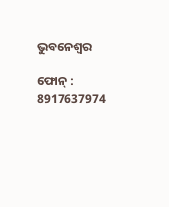ଭୁବନେଶ୍ୱର

ଫୋନ୍ : 8917637974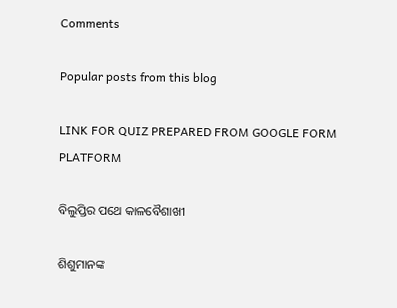Comments

Popular posts from this blog

LINK FOR QUIZ PREPARED FROM GOOGLE FORM PLATFORM

ବିଲୁପ୍ତିର ପଥେ କାଳବୈଶାଖୀ

ଶିଶୁମାନଙ୍କ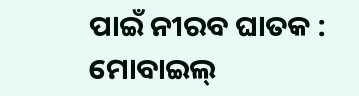ପାଇଁ ନୀରବ ଘାତକ : ମୋବାଇଲ୍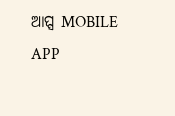ଆପ୍ସ MOBILE APP